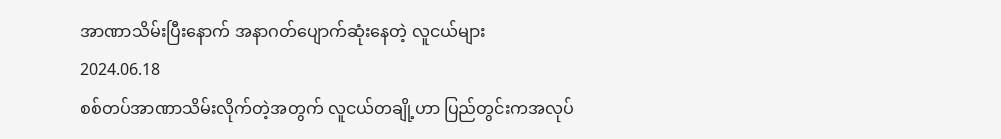အာဏာသိမ်းပြီးနောက် အနာဂတ်ပျောက်ဆုံးနေတဲ့ လူငယ်များ
2024.06.18
စစ်တပ်အာဏာသိမ်းလိုက်တဲ့အတွက် လူငယ်တချို့ဟာ ပြည်တွင်းကအလုပ်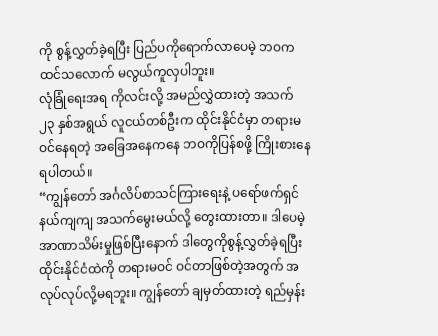ကို စွန့်လွှတ်ခဲ့ရပြီး ပြည်ပကိုရောက်လာပေမဲ့ ဘဝက ထင်သလောက် မလွယ်ကူလှပါဘူး။
လုံခြုံရေးအရ ကိုလင်းလို့ အမည်လွှဲထားတဲ့ အသက် ၂၃ နှစ်အရွယ် လူငယ်တစ်ဦးက ထိုင်းနိုင်ငံမှာ တရားမဝင်နေရတဲ့ အခြေအနေကနေ ဘဝကိုပြန်စဖို့ ကြိုးစားနေရပါတယ်။
“ကျွန်တော် အင်္ဂလိပ်စာသင်ကြားရေးနဲ့ ပရော်ဖက်ရှင်နယ်ကျကျ အသက်မွေးမယ်လို့ တွေးထားတာ။ ဒါပေမဲ့ အာဏာသိမ်းမှုဖြစ်ပြီးနောက် ဒါတွေကိုစွန့်လွှတ်ခဲ့ရပြီး ထိုင်းနိုင်ငံထဲကို တရားမဝင် ဝင်တာဖြစ်တဲ့အတွက် အလုပ်လုပ်လို့မရဘူး။ ကျွန်တော် ချမှတ်ထားတဲ့ ရည်မှန်း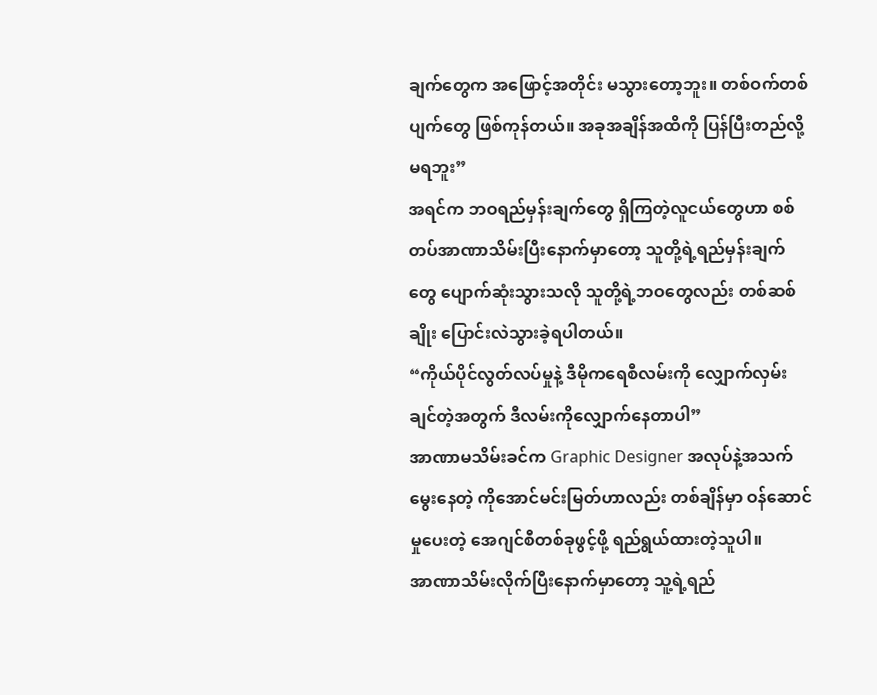ချက်တွေက အဖြောင့်အတိုင်း မသွားတော့ဘူး။ တစ်ဝက်တစ်ပျက်တွေ ဖြစ်ကုန်တယ်။ အခုအချိန်အထိကို ပြန်ပြီးတည်လို့မရဘူး”
အရင်က ဘဝရည်မှန်းချက်တွေ ရှိကြတဲ့လူငယ်တွေဟာ စစ်တပ်အာဏာသိမ်းပြီးနောက်မှာတော့ သူတို့ရဲ့ရည်မှန်းချက်တွေ ပျောက်ဆုံးသွားသလို သူတို့ရဲ့ဘဝတွေလည်း တစ်ဆစ်ချိုး ပြောင်းလဲသွားခဲ့ရပါတယ်။
“ကိုယ်ပိုင်လွတ်လပ်မှုနဲ့ ဒီမိုကရေစီလမ်းကို လျှောက်လှမ်းချင်တဲ့အတွက် ဒီလမ်းကိုလျှောက်နေတာပါ”
အာဏာမသိမ်းခင်က Graphic Designer အလုပ်နဲ့အသက်မွေးနေတဲ့ ကိုအောင်မင်းမြတ်ဟာလည်း တစ်ချိန်မှာ ဝန်ဆောင်မှုပေးတဲ့ အေဂျင်စီတစ်ခုဖွင့်ဖို့ ရည်ရွယ်ထားတဲ့သူပါ။
အာဏာသိမ်းလိုက်ပြီးနောက်မှာတော့ သူ့ရဲ့ရည်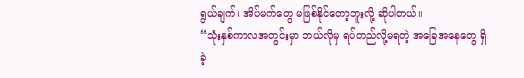ရွယ်ချက်၊ အိပ်မက်တွေ မဖြစ်နိုင်တော့ဘူးလို့ ဆိုပါတယ်။
“သုံးနှစ်ကာလအတွင်းမှာ ဘယ်လိုမှ ရပ်တည်လို့မရတဲ့ အခြေအနေတွေ ရှိခဲ့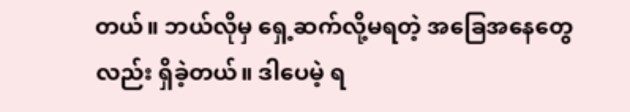တယ်။ ဘယ်လိုမှ ရှေ့ဆက်လို့မရတဲ့ အခြေအနေတွေလည်း ရှိခဲ့တယ်။ ဒါပေမဲ့ ရ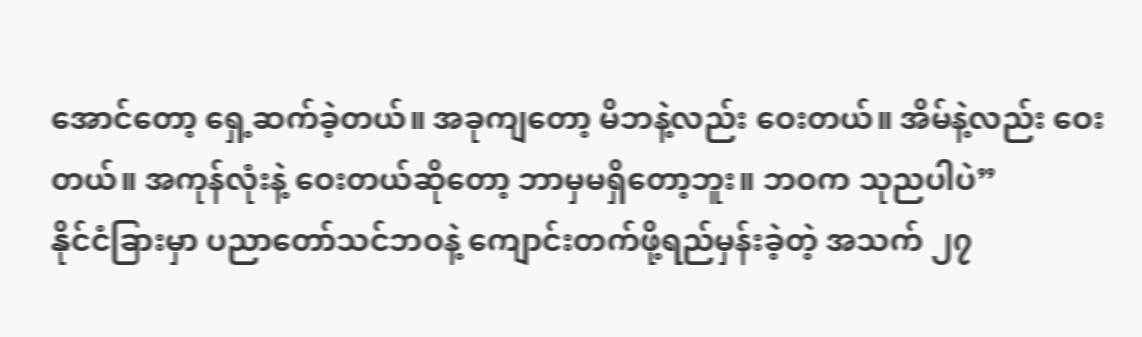အောင်တော့ ရှေ့ဆက်ခဲ့တယ်။ အခုကျတော့ မိဘနဲ့လည်း ဝေးတယ်။ အိမ်နဲ့လည်း ဝေးတယ်။ အကုန်လုံးနဲ့ ဝေးတယ်ဆိုတော့ ဘာမှမရှိတော့ဘူး။ ဘဝက သုညပါပဲ”
နိုင်ငံခြားမှာ ပညာတော်သင်ဘဝနဲ့ ကျောင်းတက်ဖို့ရည်မှန်းခဲ့တဲ့ အသက် ၂၇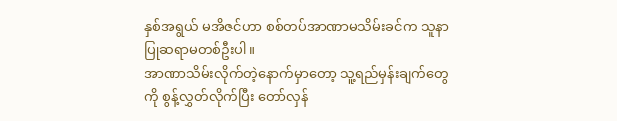နှစ်အရွယ် မအိဇင်ဟာ စစ်တပ်အာဏာမသိမ်းခင်က သူနာပြုဆရာမတစ်ဦးပါ။
အာဏာသိမ်းလိုက်တဲ့နောက်မှာတော့ သူ့ရည်မှန်းချက်တွေကို စွန့်လွှတ်လိုက်ပြီး တော်လှန်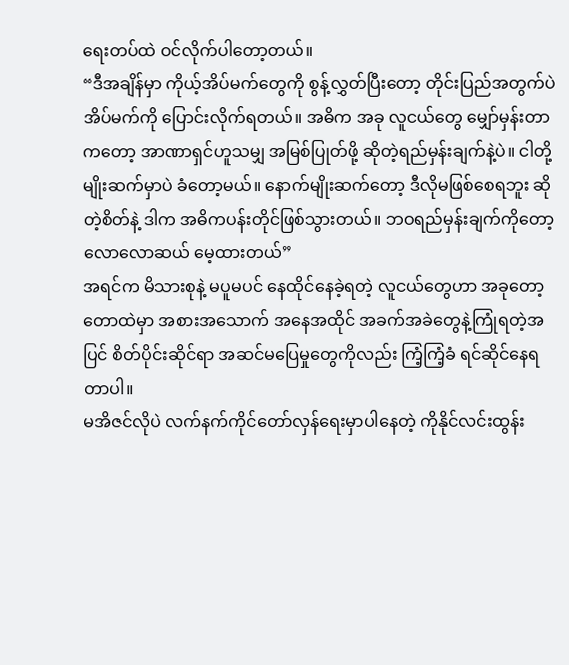ရေးတပ်ထဲ ဝင်လိုက်ပါတော့တယ်။
“ဒီအချိန်မှာ ကိုယ့်အိပ်မက်တွေကို စွန့်လွှတ်ပြီးတော့ တိုင်းပြည်အတွက်ပဲ အိပ်မက်ကို ပြောင်းလိုက်ရတယ်။ အဓိက အခု လူငယ်တွေ မျှော်မှန်းတာကတော့ အာဏာရှင်ဟူသမျှ အမြစ်ပြုတ်ဖို့ ဆိုတဲ့ရည်မှန်းချက်နဲ့ပဲ။ ငါတို့မျိုးဆက်မှာပဲ ခံတော့မယ်။ နောက်မျိုးဆက်တော့ ဒီလိုမဖြစ်စေရဘူး ဆိုတဲ့စိတ်နဲ့ ဒါက အဓိကပန်းတိုင်ဖြစ်သွားတယ်။ ဘဝရည်မှန်းချက်ကိုတော့ လောလောဆယ် မေ့ထားတယ်”
အရင်က မိသားစုနဲ့ မပူမပင် နေထိုင်နေခဲ့ရတဲ့ လူငယ်တွေဟာ အခုတော့ တောထဲမှာ အစားအသောက် အနေအထိုင် အခက်အခဲတွေနဲ့ကြုံရတဲ့အပြင် စိတ်ပိုင်းဆိုင်ရာ အဆင်မပြေမှုတွေကိုလည်း ကြံ့ကြံ့ခံ ရင်ဆိုင်နေရတာပါ။
မအိဇင်လိုပဲ လက်နက်ကိုင်တော်လှန်ရေးမှာပါနေတဲ့ ကိုနိုင်လင်းထွန်း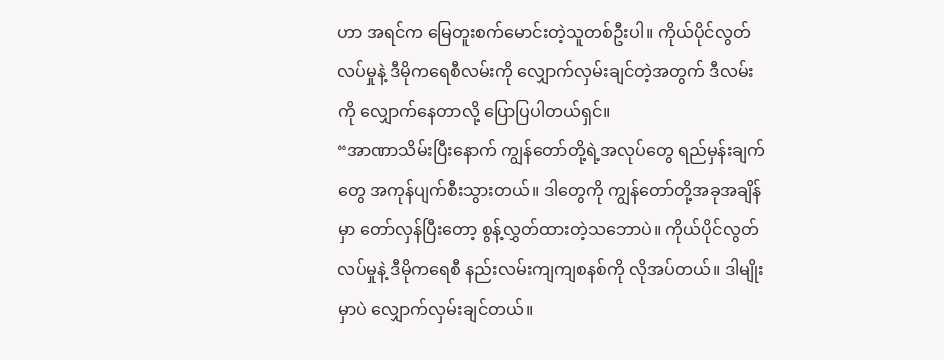ဟာ အရင်က မြေတူးစက်မောင်းတဲ့သူတစ်ဦးပါ။ ကိုယ်ပိုင်လွတ်လပ်မှုနဲ့ ဒီမိုကရေစီလမ်းကို လျှောက်လှမ်းချင်တဲ့အတွက် ဒီလမ်းကို လျှောက်နေတာလို့ ပြောပြပါတယ်ရှင်။
“အာဏာသိမ်းပြီးနောက် ကျွန်တော်တို့ရဲ့အလုပ်တွေ ရည်မှန်းချက်တွေ အကုန်ပျက်စီးသွားတယ်။ ဒါတွေကို ကျွန်တော်တို့အခုအချိန်မှာ တော်လှန်ပြီးတော့ စွန့်လွှတ်ထားတဲ့သဘောပဲ။ ကိုယ်ပိုင်လွတ်လပ်မှုနဲ့ ဒီမိုကရေစီ နည်းလမ်းကျကျစနစ်ကို လိုအပ်တယ်။ ဒါမျိုးမှာပဲ လျှောက်လှမ်းချင်တယ်။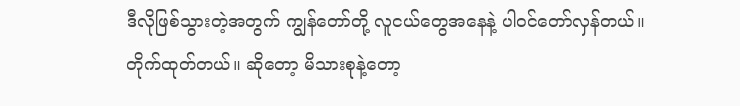ဒီလိုဖြစ်သွားတဲ့အတွက် ကျွန်တော်တို့ လူငယ်တွေအနေနဲ့ ပါဝင်တော်လှန်တယ်။ တိုက်ထုတ်တယ်။ ဆိုတော့ မိသားစုနဲ့တော့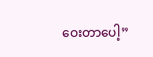ဝေးတာပေါ့”